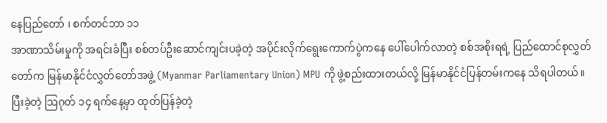နေပြည်တော် ၊ စက်တင်ဘာ ၁၁
အာဏာသိမ်းမှုကို အရင်းခံပြီး စစ်တပ်ဦးဆောင်ကျင်းပခဲ့တဲ့ အပိုင်းလိုက်ရွေးကောက်ပွဲကနေ ပေါ်ပေါက်လာတဲ့ စစ်အစိုးရရဲ့ ပြည်ထောင်စုလွှတ်တော်က မြန်မာနိုင်ငံလွှတ်တော်အဖွဲ့ (Myanmar Parliamentary Union) MPU ကို ဖွဲ့စည်းထားတယ်လို့ မြန်မာနိုင်ငံပြန်တမ်းကနေ သိရပါတယ်။
ပြီးခဲ့တဲ့ ဩဂုတ် ၁၄ ရက်နေ့မှာ ထုတ်ပြန်ခဲ့တဲ့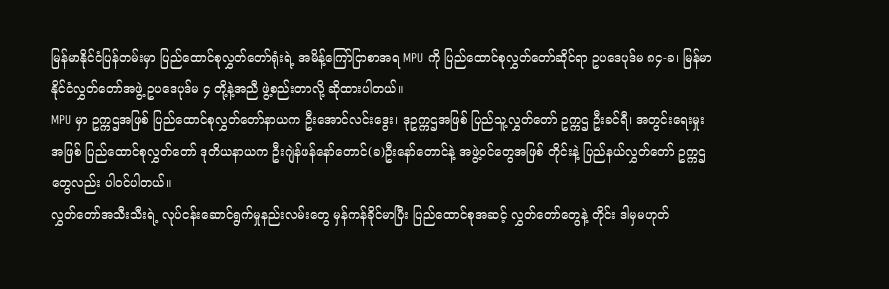မြန်မာနိုင်ငံပြန်တမ်းမှာ ပြည်ထောင်စုလွှတ်တော်ရုံးရဲ့ အမိန့်ကြော်ငြာစာအရ MPU ကို ပြည်ထောင်စုလွှတ်တော်ဆိုင်ရာ ဥပဒေပုဒ်မ ၈၄-ခ၊ မြန်မာနိုင်ငံလွှတ်တော်အဖွဲ့ ဥပဒေပုဒ်မ ၄ တို့နဲ့အညီ ဖွဲ့စည်းတာလို့ ဆိုထားပါတယ်။
MPU မှာ ဥက္ကဌအဖြစ် ပြည်ထောင်စုလွှတ်တော်နာယက ဦးအောင်လင်းဒွေး၊ ဒုဥက္ကဌအဖြစ် ပြည်သူ့လွှတ်တော် ဥက္ကဌ ဦးခင်ရီ၊ အတွင်းရေးမှုးအဖြစ် ပြည်ထောင်စုလွှတ်တော် ဒုတိယနာယက ဦးဂျဲန်ဖန်နော်တောင်(ခ)ဦးနော်တောင်နဲ့ အဖွဲ့ဝင်တွေအဖြစ် တိုင်းနဲ့ ပြည်နယ်လွှတ်တော် ဥက္ကဌတွေလည်း ပါဝင်ပါတယ်။
လွှတ်တော်အသီးသီးရဲ့ လုပ်ငန်းဆောင်ရွက်မှုနည်းလမ်းတွေ မှန်ကန်ခိုင်မာပြီး ပြည်ထောင်စုအဆင့် လွှတ်တော်တွေနဲ့ တိုင်း ဒါမှမဟုတ်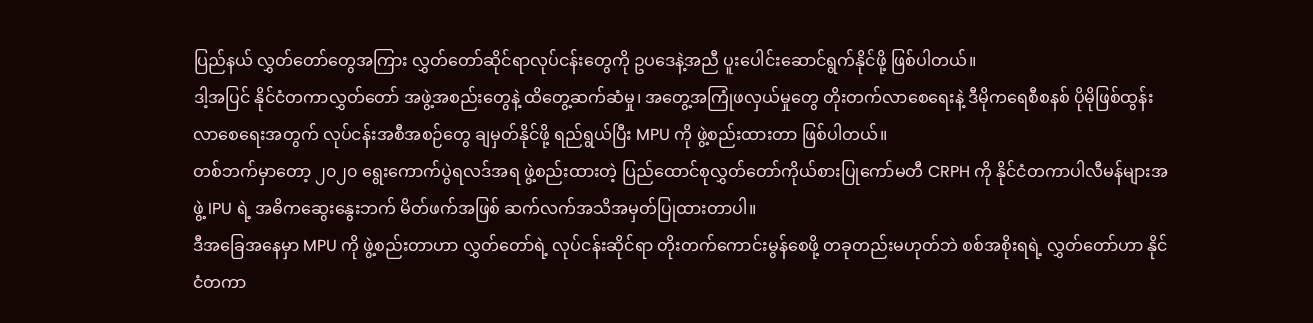ပြည်နယ် လွှတ်တော်တွေအကြား လွှတ်တော်ဆိုင်ရာလုပ်ငန်းတွေကို ဥပဒေနဲ့အညီ ပူးပေါင်းဆောင်ရွက်နိုင်ဖို့ ဖြစ်ပါတယ်။
ဒါ့အပြင် နိုင်ငံတကာလွှတ်တော် အဖွဲ့အစည်းတွေနဲ့ ထိတွေ့ဆက်ဆံမှု၊ အတွေ့အကြုံဖလှယ်မှုတွေ တိုးတက်လာစေရေးနဲ့ ဒီမိုကရေစီစနစ် ပိုမိုဖြစ်ထွန်းလာစေရေးအတွက် လုပ်ငန်းအစီအစဉ်တွေ ချမှတ်နိုင်ဖို့ ရည်ရွယ်ပြီး MPU ကို ဖွဲ့စည်းထားတာ ဖြစ်ပါတယ်။
တစ်ဘက်မှာတော့ ၂၀၂၀ ရွေးကောက်ပွဲရလဒ်အရ ဖွဲ့စည်းထားတဲ့ ပြည်ထောင်စုလွှတ်တော်ကိုယ်စားပြုကော်မတီ CRPH ကို နိုင်ငံတကာပါလီမန်များအဖွဲ့ IPU ရဲ့ အဓိကဆွေးနွေးဘက် မိတ်ဖက်အဖြစ် ဆက်လက်အသိအမှတ်ပြုထားတာပါ။
ဒီအခြေအနေမှာ MPU ကို ဖွဲ့စည်းတာဟာ လွှတ်တော်ရဲ့ လုပ်ငန်းဆိုင်ရာ တိုးတက်ကောင်းမွန်စေဖို့ တခုတည်းမဟုတ်ဘဲ စစ်အစိုးရရဲ့ လွှတ်တော်ဟာ နိုင်ငံတကာ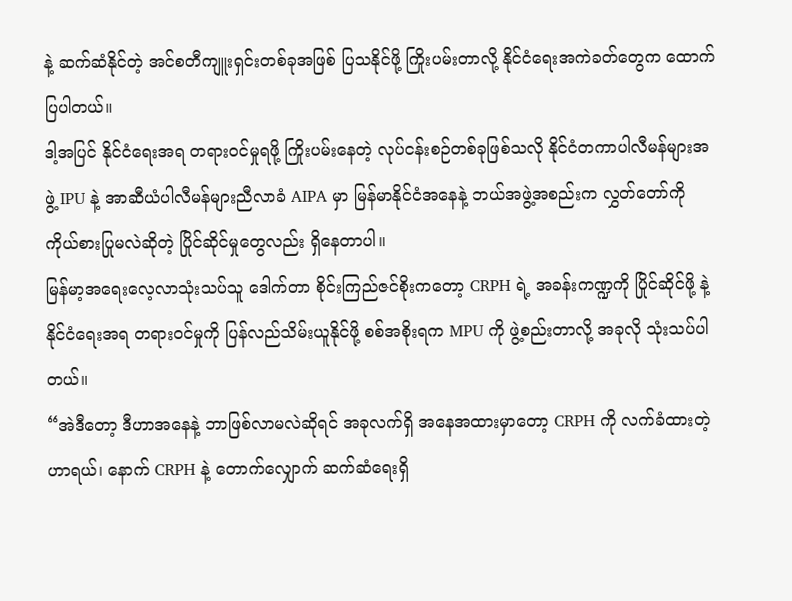နဲ့ ဆက်ဆံနိုင်တဲ့ အင်စတီကျူးရှင်းတစ်ခုအဖြစ် ပြသနိုင်ဖို့ ကြိုးပမ်းတာလို့ နိုင်ငံရေးအကဲခတ်တွေက ထောက်ပြပါတယ်။
ဒါ့အပြင် နိုင်ငံရေးအရ တရားဝင်မှုရဖို့ ကြိုးပမ်းနေတဲ့ လုပ်ငန်းစဉ်တစ်ခုဖြစ်သလို နိုင်ငံတကာပါလီမန်များအဖွဲ့ IPU နဲ့ အာဆီယံပါလီမန်များညီလာခံ AIPA မှာ မြန်မာနိုင်ငံအနေနဲ့ ဘယ်အဖွဲ့အစည်းက လွှတ်တော်ကို ကိုယ်စားပြုမလဲဆိုတဲ့ ပြိုင်ဆိုင်မှုတွေလည်း ရှိနေတာပါ။
မြန်မာ့အရေးလေ့လာသုံးသပ်သူ ဒေါက်တာ စိုင်းကြည်ဇင်စိုးကတော့ CRPH ရဲ့ အခန်းကဏ္ဍကို ပြိုင်ဆိုင်ဖို့ နဲ့ နိုင်ငံရေးအရ တရားဝင်မှုကို ပြန်လည်သိမ်းယူနိုင်ဖို့ စစ်အစိုးရက MPU ကို ဖွဲ့စည်းတာလို့ အခုလို သုံးသပ်ပါတယ်။
“အဲဒီတော့ ဒီဟာအနေနဲ့ ဘာဖြစ်လာမလဲဆိုရင် အခုလက်ရှိ အနေအထားမှာတော့ CRPH ကို လက်ခံထားတဲ့ဟာရယ်၊ နောက် CRPH နဲ့ တောက်လျှောက် ဆက်ဆံရေးရှိ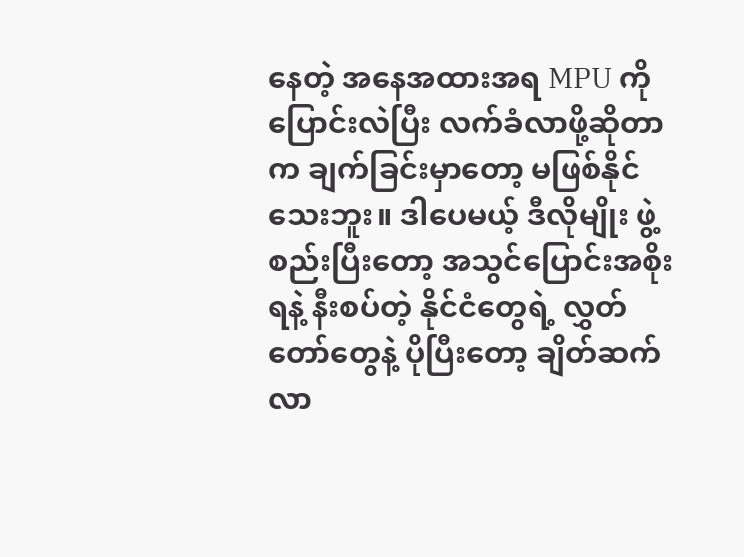နေတဲ့ အနေအထားအရ MPU ကို ပြောင်းလဲပြီး လက်ခံလာဖို့ဆိုတာက ချက်ခြင်းမှာတော့ မဖြစ်နိုင်သေးဘူး။ ဒါပေမယ့် ဒီလိုမျိုး ဖွဲ့ စည်းပြီးတော့ အသွင်ပြောင်းအစိုးရနဲ့ နီးစပ်တဲ့ နိုင်ငံတွေရဲ့ လွှတ်တော်တွေနဲ့ ပိုပြီးတော့ ချိတ်ဆက်လာ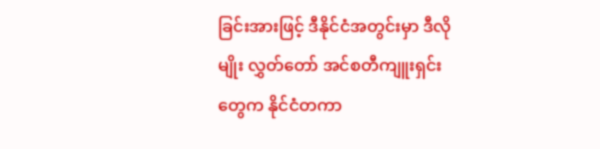ခြင်းအားဖြင့် ဒီနိုင်ငံအတွင်းမှာ ဒီလိုမျိုး လွှတ်တော် အင်စတီကျူးရှင်းတွေက နိုင်ငံတကာ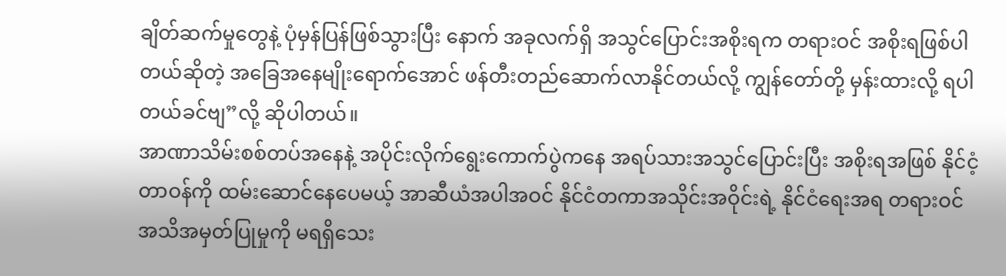ချိတ်ဆက်မှုတွေနဲ့ ပုံမှန်ပြန်ဖြစ်သွားပြီး နောက် အခုလက်ရှိ အသွင်ပြောင်းအစိုးရက တရားဝင် အစိုးရဖြစ်ပါတယ်ဆိုတဲ့ အခြေအနေမျိုးရောက်အောင် ဖန်တီးတည်ဆောက်လာနိုင်တယ်လို့ ကျွန်တော်တို့ မှန်းထားလို့ ရပါတယ်ခင်ဗျ”လို့ ဆိုပါတယ်။
အာဏာသိမ်းစစ်တပ်အနေနဲ့ အပိုင်းလိုက်ရွေးကောက်ပွဲကနေ အရပ်သားအသွင်ပြောင်းပြီး အစိုးရအဖြစ် နိုင်ငံ့တာဝန်ကို ထမ်းဆောင်နေပေမယ့် အာဆီယံအပါအဝင် နိုင်ငံတကာအသိုင်းအဝိုင်းရဲ့ နိုင်ငံရေးအရ တရားဝင်အသိအမှတ်ပြုမှုကို မရရှိသေး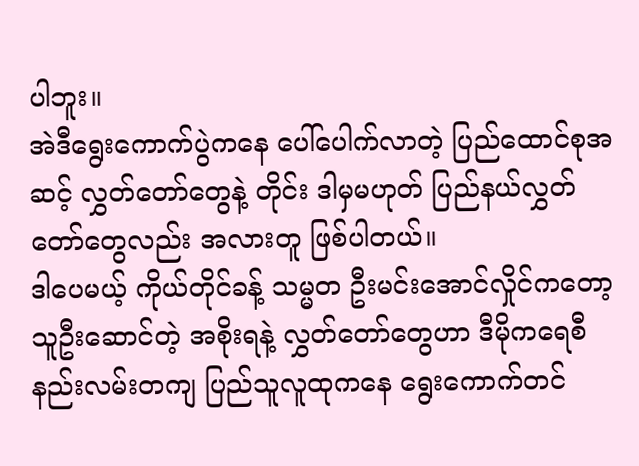ပါဘူး။
အဲဒီရွေးကောက်ပွဲကနေ ပေါ်ပေါက်လာတဲ့ ပြည်ထောင်စုအဆင့် လွှတ်တော်တွေနဲ့ တိုင်း ဒါမှမဟုတ် ပြည်နယ်လွှတ်တော်တွေလည်း အလားတူ ဖြစ်ပါတယ်။
ဒါပေမယ့် ကိုယ်တိုင်ခန့် သမ္မတ ဦးမင်းအောင်လှိုင်ကတော့ သူဦးဆောင်တဲ့ အစိုးရနဲ့ လွှတ်တော်တွေဟာ ဒီမိုကရေစီနည်းလမ်းတကျ ပြည်သူလူထုကနေ ရွေးကောက်တင်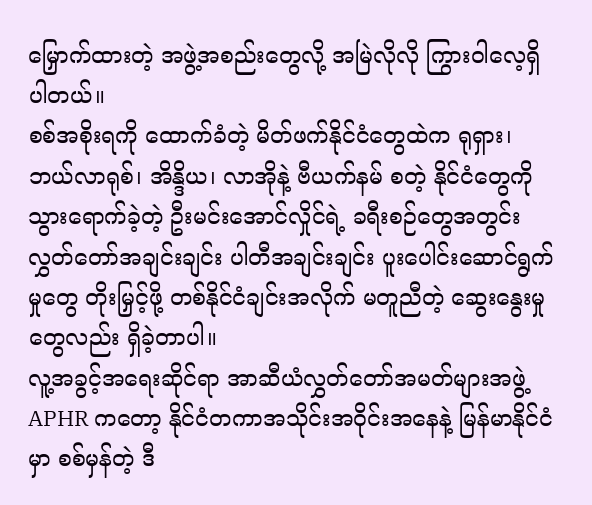မြှောက်ထားတဲ့ အဖွဲ့အစည်းတွေလို့ အမြဲလိုလို ကြွားဝါလေ့ရှိပါတယ်။
စစ်အစိုးရကို ထောက်ခံတဲ့ မိတ်ဖက်နိုင်ငံတွေထဲက ရုရှား၊ ဘယ်လာရုစ်၊ အိန္ဒိယ၊ လာအိုနဲ့ ဗီယက်နမ် စတဲ့ နိုင်ငံတွေကို သွားရောက်ခဲ့တဲ့ ဦးမင်းအောင်လှိုင်ရဲ့ ခရီးစဉ်တွေအတွင်း လွှတ်တော်အချင်းချင်း ပါတီအချင်းချင်း ပူးပေါင်းဆောင်ရွက်မှုတွေ တိုးမြှင့်ဖို့ တစ်နိုင်ငံချင်းအလိုက် မတူညီတဲ့ ဆွေးနွေးမှုတွေလည်း ရှိခဲ့တာပါ။
လူ့အခွင့်အရေးဆိုင်ရာ အာဆီယံလွှတ်တော်အမတ်များအဖွဲ့ APHR ကတော့ နိုင်ငံတကာအသိုင်းအဝိုင်းအနေနဲ့ မြန်မာနိုင်ငံမှာ စစ်မှန်တဲ့ ဒီ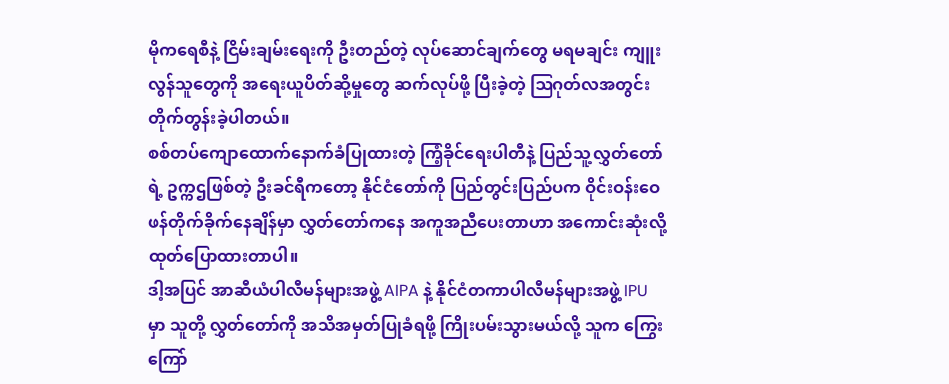မိုကရေစီနဲ့ ငြိမ်းချမ်းရေးကို ဦးတည်တဲ့ လုပ်ဆောင်ချက်တွေ မရမချင်း ကျူးလွန်သူတွေကို အရေးယူပိတ်ဆို့မှုတွေ ဆက်လုပ်ဖို့ ပြီးခဲ့တဲ့ ဩဂုတ်လအတွင်း တိုက်တွန်းခဲ့ပါတယ်။
စစ်တပ်ကျောထောက်နောက်ခံပြုထားတဲ့ ကြံ့ခိုင်ရေးပါတီနဲ့ ပြည်သူ့လွှတ်တော်ရဲ့ ဥက္ကဌဖြစ်တဲ့ ဦးခင်ရီကတော့ နိုင်ငံတော်ကို ပြည်တွင်းပြည်ပက ဝိုင်းဝန်းဝေဖန်တိုက်ခိုက်နေချိန်မှာ လွှတ်တော်ကနေ အကူအညီပေးတာဟာ အကောင်းဆုံးလို့ ထုတ်ပြောထားတာပါ။
ဒါ့အပြင် အာဆီယံပါလီမန်များအဖွဲ့ AIPA နဲ့ နိုင်ငံတကာပါလီမန်များအဖွဲ့ IPU မှာ သူတို့ လွှတ်တော်ကို အသိအမှတ်ပြုခံရဖို့ ကြိုးပမ်းသွားမယ်လို့ သူက ကြွေးကြော်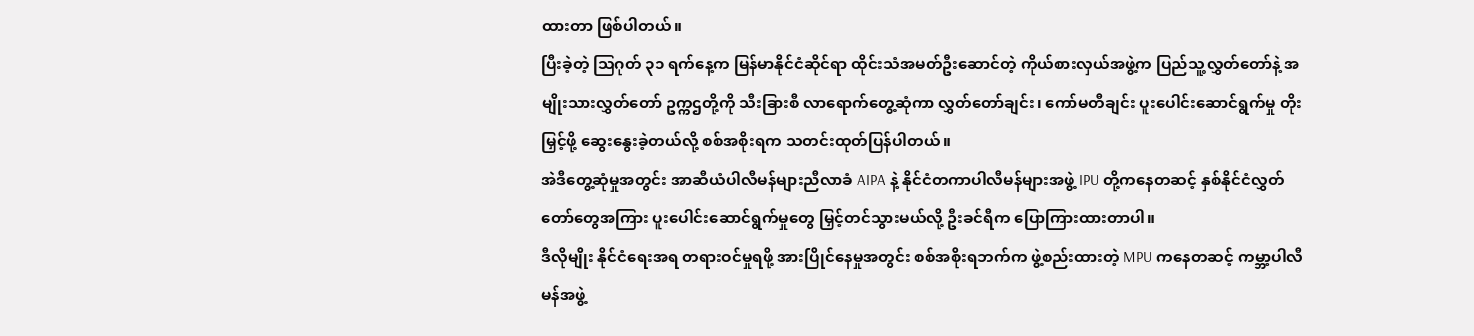ထားတာ ဖြစ်ပါတယ်။
ပြီးခဲ့တဲ့ ဩဂုတ် ၃၁ ရက်နေ့က မြန်မာနိုင်ငံဆိုင်ရာ ထိုင်းသံအမတ်ဦးဆောင်တဲ့ ကိုယ်စားလှယ်အဖွဲ့က ပြည်သူ့လွှတ်တော်နဲ့ အမျိုးသားလွှတ်တော် ဥက္ကဌတို့ကို သီးခြားစီ လာရောက်တွေ့ဆုံကာ လွှတ်တော်ချင်း၊ ကော်မတီချင်း ပူးပေါင်းဆောင်ရွက်မှု တိုးမြှင့်ဖို့ ဆွေးနွေးခဲ့တယ်လို့ စစ်အစိုးရက သတင်းထုတ်ပြန်ပါတယ်။
အဲဒီတွေ့ဆုံမှုအတွင်း အာဆီယံပါလီမန်များညီလာခံ AIPA နဲ့ နိုင်ငံတကာပါလီမန်များအဖွဲ့ IPU တို့ကနေတဆင့် နှစ်နိုင်ငံလွှတ်တော်တွေအကြား ပူးပေါင်းဆောင်ရွက်မှုတွေ မြှင့်တင်သွားမယ်လို့ ဦးခင်ရီက ပြောကြားထားတာပါ။
ဒီလိုမျိုး နိုင်ငံရေးအရ တရားဝင်မှုရဖို့ အားပြိုင်နေမှုအတွင်း စစ်အစိုးရဘက်က ဖွဲ့စည်းထားတဲ့ MPU ကနေတဆင့် ကမ္ဘာ့ပါလီမန်အဖွဲ့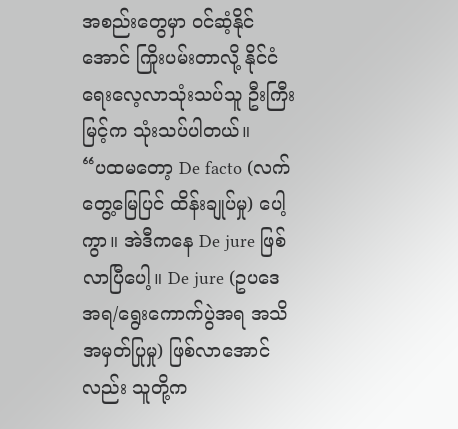အစည်းတွေမှာ ဝင်ဆံ့နိုင်အောင် ကြိုးပမ်းတာလို့ နိုင်ငံရေးလေ့လာသုံးသပ်သူ ဦးကြီးမြင့်က သုံးသပ်ပါတယ်။
“ပထမတော့ De facto (လက်တွေ့မြေပြင် ထိန်းချုပ်မှု) ပေါ့ကွာ။ အဲဒီကနေ De jure ဖြစ်လာပြီပေါ့။ De jure (ဥပဒေအရ/ရွေးကောက်ပွဲအရ အသိအမှတ်ပြုမှု) ဖြစ်လာအောင်လည်း သူတို့က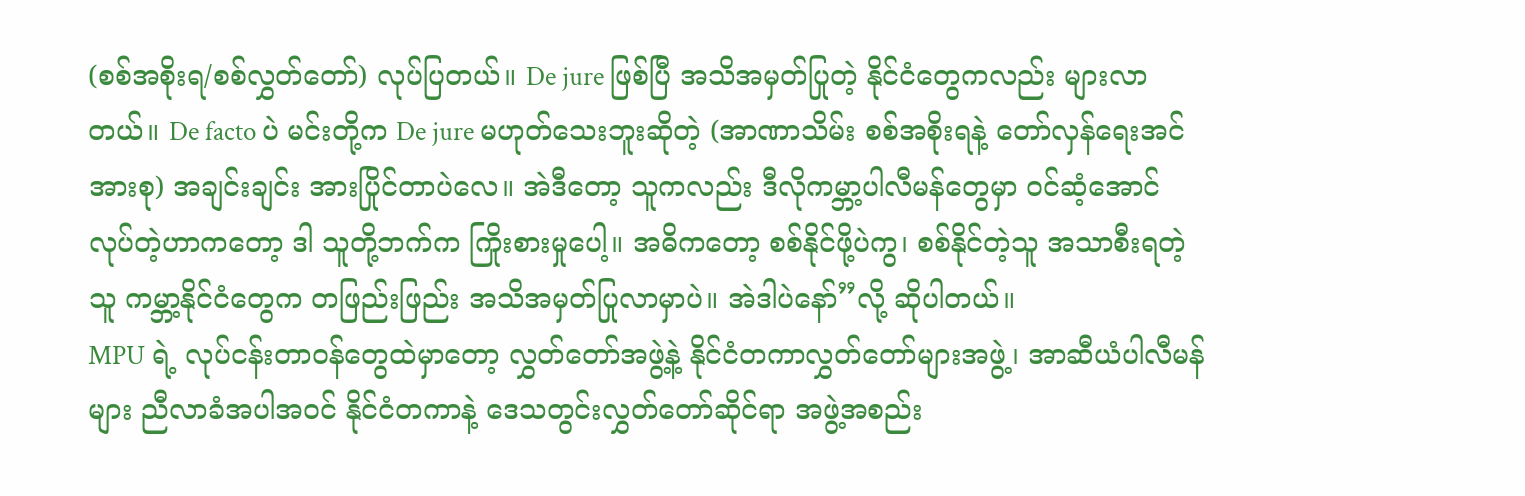(စစ်အစိုးရ/စစ်လွှတ်တော်) လုပ်ပြတယ်။ De jure ဖြစ်ပြီ အသိအမှတ်ပြုတဲ့ နိုင်ငံတွေကလည်း များလာတယ်။ De facto ပဲ မင်းတို့က De jure မဟုတ်သေးဘူးဆိုတဲ့ (အာဏာသိမ်း စစ်အစိုးရနဲ့ တော်လှန်ရေးအင်အားစု) အချင်းချင်း အားပြိုင်တာပဲလေ။ အဲဒီတော့ သူကလည်း ဒီလိုကမ္ဘာ့ပါလီမန်တွေမှာ ဝင်ဆံ့အောင် လုပ်တဲ့ဟာကတော့ ဒါ သူတို့ဘက်က ကြိုးစားမှုပေါ့။ အဓိကတော့ စစ်နိုင်ဖို့ပဲကွ၊ စစ်နိုင်တဲ့သူ အသာစီးရတဲ့သူ ကမ္ဘာ့နိုင်ငံတွေက တဖြည်းဖြည်း အသိအမှတ်ပြုလာမှာပဲ။ အဲဒါပဲနော်”လို့ ဆိုပါတယ်။
MPU ရဲ့ လုပ်ငန်းတာဝန်တွေထဲမှာတော့ လွှတ်တော်အဖွဲ့နဲ့ နိုင်ငံတကာလွှတ်တော်များအဖွဲ့၊ အာဆီယံပါလီမန်များ ညီလာခံအပါအဝင် နိုင်ငံတကာနဲ့ ဒေသတွင်းလွှတ်တော်ဆိုင်ရာ အဖွဲ့အစည်း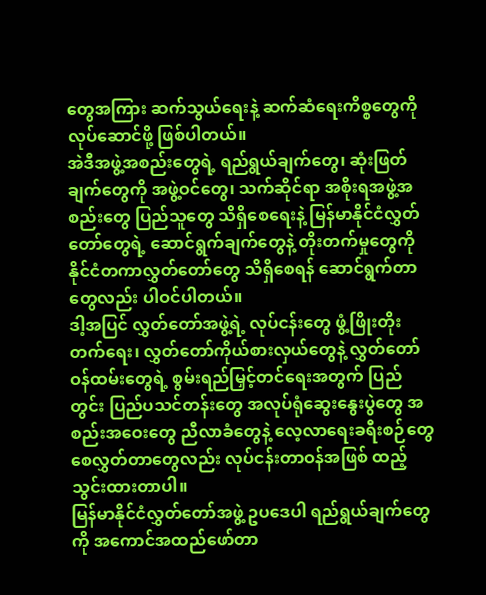တွေအကြား ဆက်သွယ်ရေးနဲ့ ဆက်ဆံရေးကိစ္စတွေကို လုပ်ဆောင်ဖို့ ဖြစ်ပါတယ်။
အဲဒီအဖွဲ့အစည်းတွေရဲ့ ရည်ရွယ်ချက်တွေ၊ ဆုံးဖြတ်ချက်တွေကို အဖွဲ့ဝင်တွေ၊ သက်ဆိုင်ရာ အစိုးရအဖွဲ့အစည်းတွေ ပြည်သူတွေ သိရှိစေရေးနဲ့ မြန်မာနိုင်ငံလွှတ်တော်တွေရဲ့ ဆောင်ရွက်ချက်တွေနဲ့ တိုးတက်မှုတွေကို နိုင်ငံတကာလွှတ်တော်တွေ သိရှိစေရန် ဆောင်ရွက်တာတွေလည်း ပါဝင်ပါတယ်။
ဒါ့အပြင် လွှတ်တော်အဖွဲ့ရဲ့ လုပ်ငန်းတွေ ဖွံ့ဖြိုးတိုးတက်ရေး၊ လွှတ်တော်ကိုယ်စားလှယ်တွေနဲ့ လွှတ်တော်ဝန်ထမ်းတွေရဲ့ စွမ်းရည်မြှင့်တင်ရေးအတွက် ပြည်တွင်း ပြည်ပသင်တန်းတွေ အလုပ်ရုံဆွေးနွေးပွဲတွေ အစည်းအဝေးတွေ ညီလာခံတွေနဲ့ လေ့လာရေးခရီးစဉ်တွေ စေလွှတ်တာတွေလည်း လုပ်ငန်းတာဝန်အဖြစ် ထည့်သွင်းထားတာပါ။
မြန်မာနိုင်ငံလွှတ်တော်အဖွဲ့ ဥပဒေပါ ရည်ရွယ်ချက်တွေကို အကောင်အထည်ဖော်တာ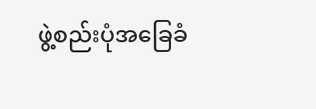ဖွဲ့စည်းပုံအခြေခံ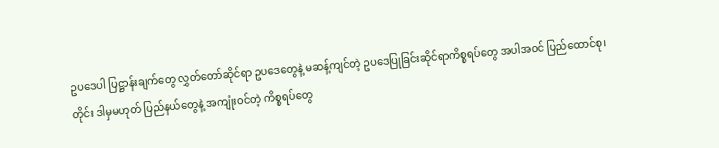ဥပဒေပါ ပြဋ္ဌာန်းချက်တွေ လွှတ်တော်ဆိုင်ရာ ဥပဒေတွေနဲ့ မဆန့်ကျင်တဲ့ ဥပဒေပြုခြင်းဆိုင်ရာကိစ္စရပ်တွေ အပါအဝင် ပြည်ထောင်စု၊ တိုင်း ဒါမှမဟုတ် ပြည်နယ်တွေနဲ့ အကျုံးဝင်တဲ့ ကိစ္စရပ်တွေ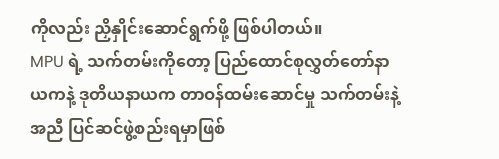ကိုလည်း ညှိနှိုင်းဆောင်ရွက်ဖို့ ဖြစ်ပါတယ်။
MPU ရဲ့ သက်တမ်းကိုတော့ ပြည်ထောင်စုလွှတ်တော်နာယကနဲ့ ဒုတိယနာယက တာဝန်ထမ်းဆောင်မှု သက်တမ်းနဲ့အညီ ပြင်ဆင်ဖွဲ့စည်းရမှာဖြစ်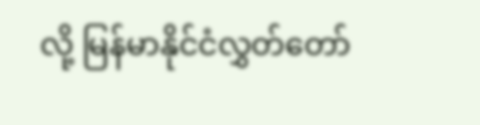လို့ မြန်မာနိုင်ငံလွှတ်တော်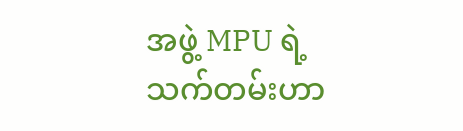အဖွဲ့ MPU ရဲ့ သက်တမ်းဟာ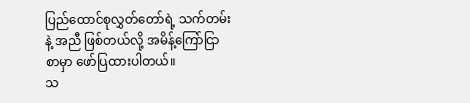ပြည်ထောင်စုလွှတ်တော်ရဲ့ သက်တမ်းနဲ့ အညီ ဖြစ်တယ်လို့ အမိန့်ကြော်ငြာစာမှာ ဖော်ပြထားပါတယ်။
သ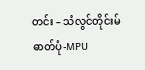တင်း – သံလွင်တိုင်းမ်
ဓာတ်ပုံ-MPU